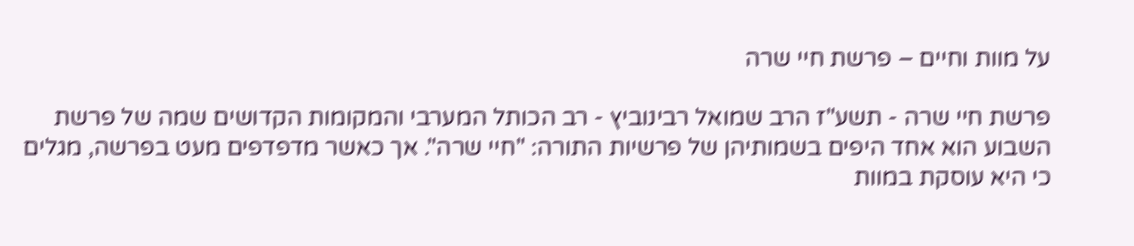על מוות וחיים – פרשת חיי שרה

פרשת חיי שרה - תשע"ז הרב שמואל רבינוביץ - רב הכותל המערבי והמקומות הקדושים שמה של פרשת השבוע הוא אחד היפים בשמותיהן של פרשיות התורה: "חיי שרה". אך כאשר מדפדפים מעט בפרשה, מגלים כי היא עוסקת במוות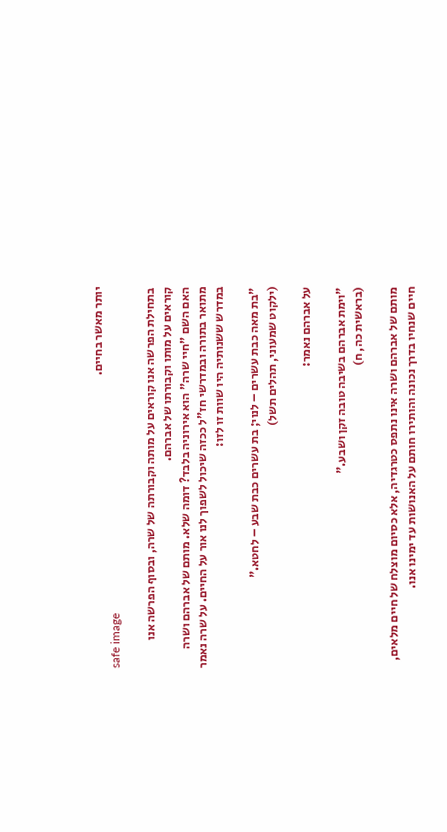יותר מאשר בחיים.
safe image

בתחילת הפרשה אנו קוראים על מותה וקבורתה של שרה, ובסוף הפרשה אנו קוראים על מותו וקבורתו של אברהם.
האם השם "חיי שרה" הוא אירוניה בלבד? דומה שלא. מותם של אברהם ושרה מתואר בתורה ובמדרשי חז"ל ככזה שיכול לשפוך לנו אור על החיים. על שרה נאמר במדרש ששנותיה היו שוות זו לזו:

"בת מאה כבת עשרים – לנוי; בת עשרים כבת שבע – לחטא."
(ילקוט שמעוני, תהלים תשל)

על אברהם נאמר:

"וימת אברהם בשיבה טובה זקן ושבע."
(בראשית כה, ח)

מותם של אברהם ושרה אינו נתפס כטרגדיה, אלא כסיום מוצלח של חיים מלאים, חיים שנחיו בדרך נכונה והותירו חותם על האנושות עד ימינו אנו.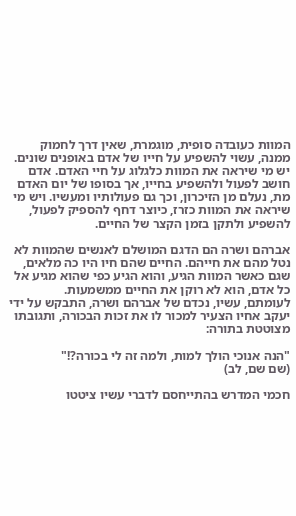המוות כעובדה סופית, מוגמרת, שאין דרך לחמוק ממנה, עשוי להשפיע על חייו של אדם באופנים שונים. יש מי שיראה את המוות כלגלוג על חיי האדם. אדם חושב לפעול ולהשפיע בחייו, אך בסופו של יום האדם מת, נעלם מן הזיכרון, וכך גם פעולותיו ומעשיו. ויש מי שיראה את המוות כזרז, כיוצר דחף להספיק לפעול, להשפיע ולתקן בזמן הקצר של החיים.

אברהם ושרה הם הדגם המושלם לאנשים שהמוות לא נטל מהם את חייהם. החיים שהם חיו היו כה מלאים, שגם כאשר המוות הגיע, והוא הגיע כפי שהוא מגיע אל כל אדם, הוא לא רוקן את החיים ממשמעות.
לעומתם, עשיו, נכדם של אברהם ושרה, התבקש על ידי יעקב אחיו הצעיר למכור לו את זכות הבכורה, ותגובתו מצוטטת בתורה:

"הנה אנוכי הולך למות, ולמה זה לי בכורה?!"
(שם שם, לב)

חכמי המדרש בהתייחסם לדברי עשיו ציטטו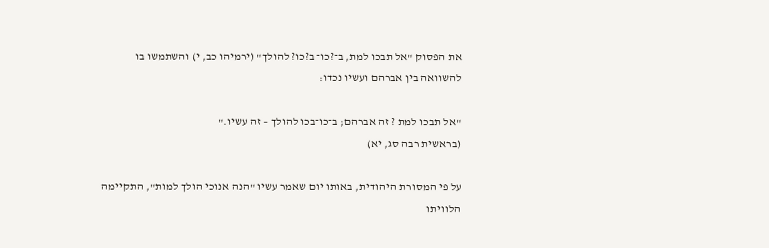את הפסוק "אל תבכו למת, ב־?כו־ ב?כו? להולך" (ירמיהו כב, י) והשתמשו בו להשוואה בין אברהם ועשיו נכדו:

"אל תבכו למת ? זה אברהם; ב־כו־בכו להולך – זה עשיו."
(בראשית רבה סג, יא)

על פי המסורת היהודית, באותו יום שאמר עשיו "הנה אנוכי הולך למות", התקיימה הלוויתו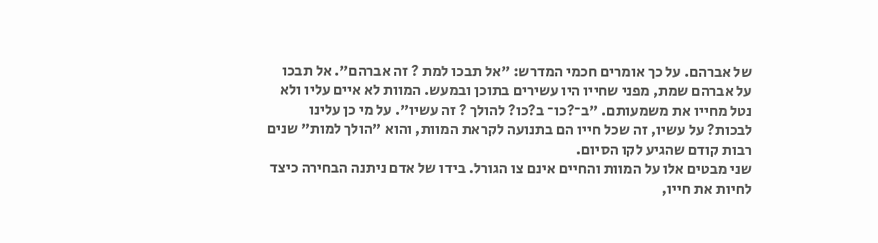של אברהם. על כך אומרים חכמי המדרש: "אל תבכו למת ? זה אברהם". אל תבכו על אברהם שמת, מפני שחייו היו עשירים בתוכן ובמעש. המוות לא איים עליו ולא נטל מחייו את משמעותם. "ב־?כו־ ב?כו? להולך ? זה עשיו". על מי כן עלינו לבכות? על עשיו, זה שכל חייו הם בתנועה לקראת המוות, והוא "הולך למות" שנים רבות קודם שהגיע לקו הסיום.
שני מבטים אלו על המוות והחיים אינם צו הגורל. בידו של אדם ניתנה הבחירה כיצד לחיות את חייו,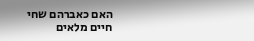האם כאברהם שחי חיים מלאים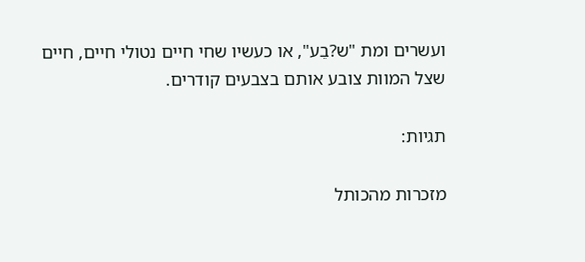ועשרים ומת "ש?בֵע", או כעשיו שחי חיים נטולי חיים, חיים שצל המוות צובע אותם בצבעים קודרים.

תגיות:

מזכרות מהכותל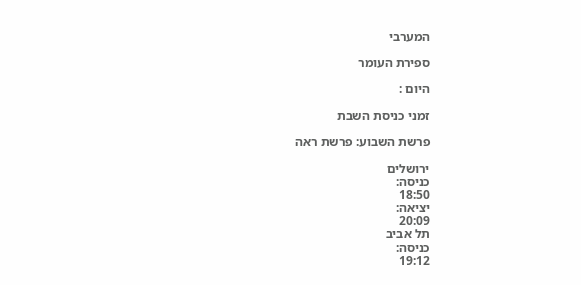המערבי

ספירת העומר

היום :

זמני כניסת השבת

פרשת השבוע: פרשת ראה

ירושלים
כניסה:
18:50
יציאה:
20:09
תל אביב
כניסה:
19:12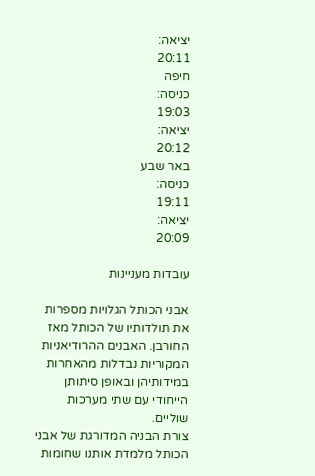יציאה:
20:11
חיפה
כניסה:
19:03
יציאה:
20:12
באר שבע
כניסה:
19:11
יציאה:
20:09

עובדות מעניינות

אבני הכותל הגלויות מספרות את תולדותיו של הכותל מאז החורבן. האבנים ההרודיאניות המקוריות נבדלות מהאחרות במידותיהן ובאופן סיתותן הייחודי עם שתי מערכות שוליים.
צורת הבניה המדורגת של אבני הכותל מלמדת אותנו שחומות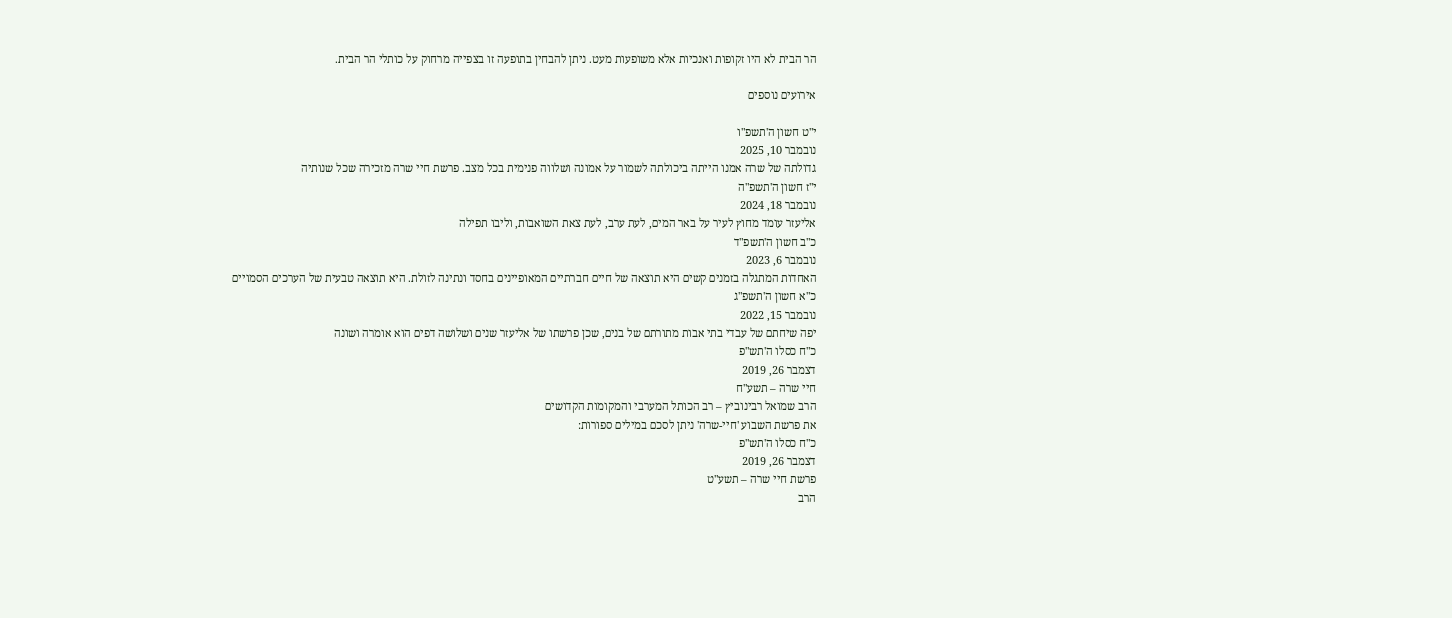הר הבית לא היו זקופות ואנכיות אלא משופעות מעט. ניתן להבחין בתופעה זו בצפייה מרחוק על כותלי הר הבית.

אירועים נוספים

י"ט חשון ה'תשפ"ו
נובמבר 10, 2025
גדולתה של שרה אמנו הייתה ביכולתה לשמור על אמונה ושלווה פנימית בכל מצב. פרשת חיי שרה מזכירה שכל שנותיה
י"ז חשון ה'תשפ"ה
נובמבר 18, 2024
אליעזר עומד מחוץ לעיר על באר המים, לעת ערב, לעת צאת השואבות, וליבו תפילה
כ"ב חשון ה'תשפ"ד
נובמבר 6, 2023
האחדות המתגלה בזמנים קשים היא תוצאה של חיים חברתיים המאופיינים בחסד ונתינה לזולת. היא תוצאה טבעית של הערכים הסמויים
כ"א חשון ה'תשפ"ג
נובמבר 15, 2022
יפה שיחתם של עבדי בתי אבות מתורתם של בנים, שכן פרשתו של אליעזר שנים ושלושה דפים הוא אומרה ושונה
כ"ח כסלו ה'תש"פ
דצמבר 26, 2019
חיי שרה – תשע"ח
הרב שמואל רבינוביץ – רב הכותל המערבי והמקומות הקדושים
את פרשת השבוע 'חיי-שרה' ניתן לסכם במילים ספורות:
כ"ח כסלו ה'תש"פ
דצמבר 26, 2019
פרשת חיי שרה – תשע"ט
הרב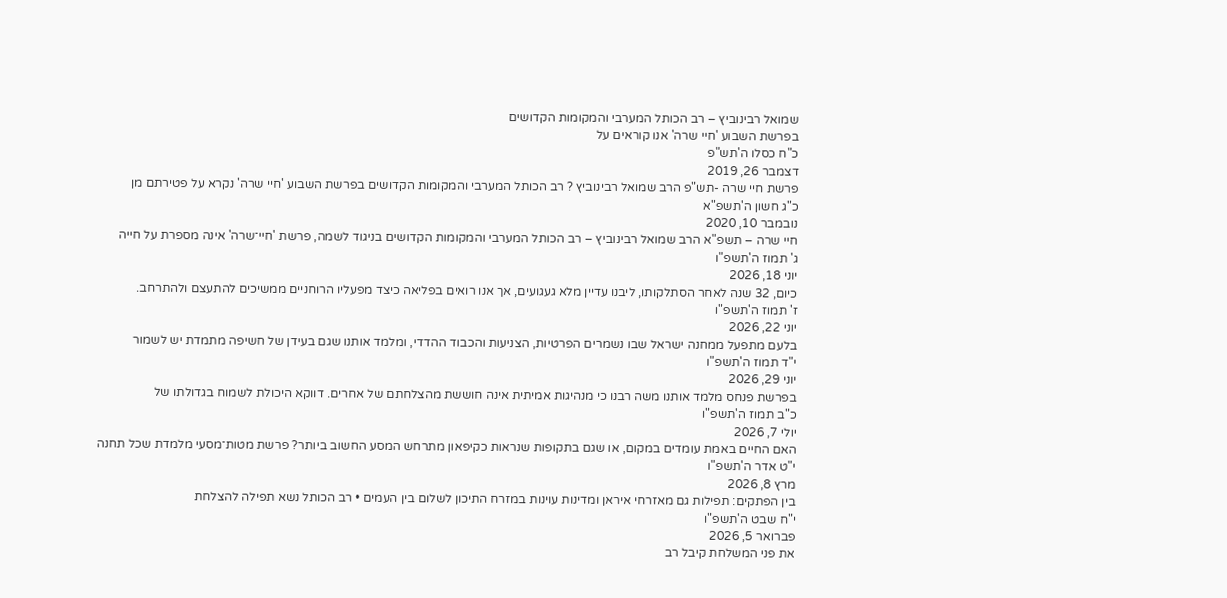שמואל רבינוביץ – רב הכותל המערבי והמקומות הקדושים
בפרשת השבוע 'חיי שרה' אנו קוראים על
כ"ח כסלו ה'תש"פ
דצמבר 26, 2019
פרשת חיי שרה -תש"פ הרב שמואל רבינוביץ ? רב הכותל המערבי והמקומות הקדושים בפרשת השבוע 'חיי שרה' נקרא על פטירתם מן
כ"ג חשון ה'תשפ"א
נובמבר 10, 2020
חיי שרה – תשפ"א הרב שמואל רבינוביץ – רב הכותל המערבי והמקומות הקדושים בניגוד לשמה, פרשת 'חיי־שרה' אינה מספרת על חייה
ג' תמוז ה'תשפ"ו
יוני 18, 2026
כיום, 32 שנה לאחר הסתלקותו, ליבנו עדיין מלא געגועים, אך אנו רואים בפליאה כיצד מפעליו הרוחניים ממשיכים להתעצם ולהתרחב.
ז' תמוז ה'תשפ"ו
יוני 22, 2026
בלעם מתפעל ממחנה ישראל שבו נשמרים הפרטיות, הצניעות והכבוד ההדדי, ומלמד אותנו שגם בעידן של חשיפה מתמדת יש לשמור
י"ד תמוז ה'תשפ"ו
יוני 29, 2026
בפרשת פנחס מלמד אותנו משה רבנו כי מנהיגות אמיתית אינה חוששת מהצלחתם של אחרים. דווקא היכולת לשמוח בגדולתו של
כ"ב תמוז ה'תשפ"ו
יולי 7, 2026
האם החיים באמת עומדים במקום, או שגם בתקופות שנראות כקיפאון מתרחש המסע החשוב ביותר? פרשת מטות־מסעי מלמדת שכל תחנה
י"ט אדר ה'תשפ"ו
מרץ 8, 2026
בין הפתקים: תפילות גם מאזרחי איראן ומדינות עוינות במזרח התיכון לשלום בין העמים • רב הכותל נשא תפילה להצלחת
י"ח שבט ה'תשפ"ו
פברואר 5, 2026
את פני המשלחת קיבל רב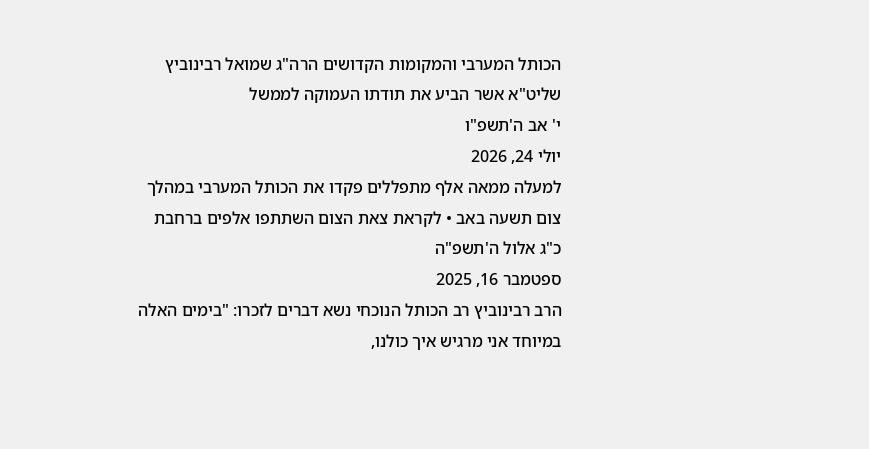הכותל המערבי והמקומות הקדושים הרה"ג שמואל רבינוביץ שליט"א אשר הביע את תודתו העמוקה לממשל
י' אב ה'תשפ"ו
יולי 24, 2026
למעלה ממאה אלף מתפללים פקדו את הכותל המערבי במהלך צום תשעה באב • לקראת צאת הצום השתתפו אלפים ברחבת
כ"ג אלול ה'תשפ"ה
ספטמבר 16, 2025
הרב רבינוביץ רב הכותל הנוכחי נשא דברים לזכרו: "בימים האלה במיוחד אני מרגיש איך כולנו,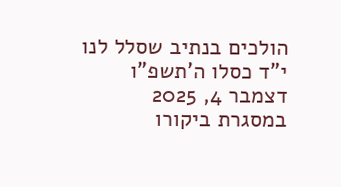הולכים בנתיב שסלל לנו
י"ד כסלו ה'תשפ"ו
דצמבר 4, 2025
במסגרת ביקורו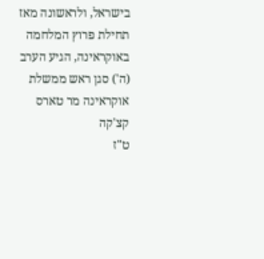בישראל, ולראשונה מאז תחילת פרוץ המלחמה באוקראינה, הגיע הערב (ה') סגן ראש ממשלת אוקראינה מר טארס קצ'קה
ט"ז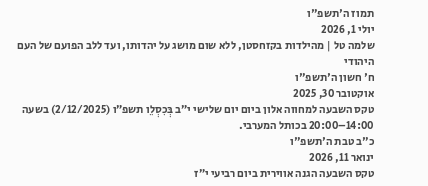תמוז ה'תשפ"ו
יולי 1, 2026
שלמה טל | מהילדות בקזחסטן, ללא שום מושג על יהדותו, ועד ללב הפועם של העם היהודי
ח' חשון ה'תשפ"ו
אוקטובר 30, 2025
טקס השבעה למחווה אלון ביום יום שלישי י״ב בְּכִסְלֵו תשפ״ו (2/12/2025) בשעה 14:00–20:00 בכותל המערבי.
כ"ב טבת ה'תשפ"ו
ינואר 11, 2026
טקס השבעה הגנה אווירית ביום רביעי י״ז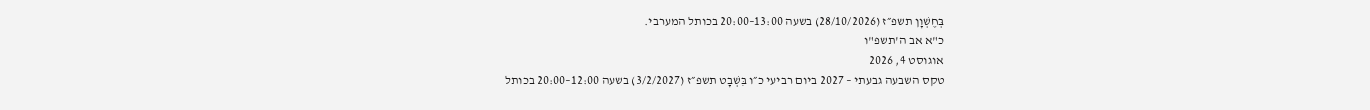בְּחֶשְׁוָן תשפ״ז (28/10/2026) בשעה 13:00–20:00 בכותל המערבי.
כ"א אב ה'תשפ"ו
אוגוסט 4, 2026
טקס השבעה גבעתי – 2027 ביום רביעי כ״ו בִּשְׁבָט תשפ״ז (3/2/2027) בשעה 12:00–20:00 בכותל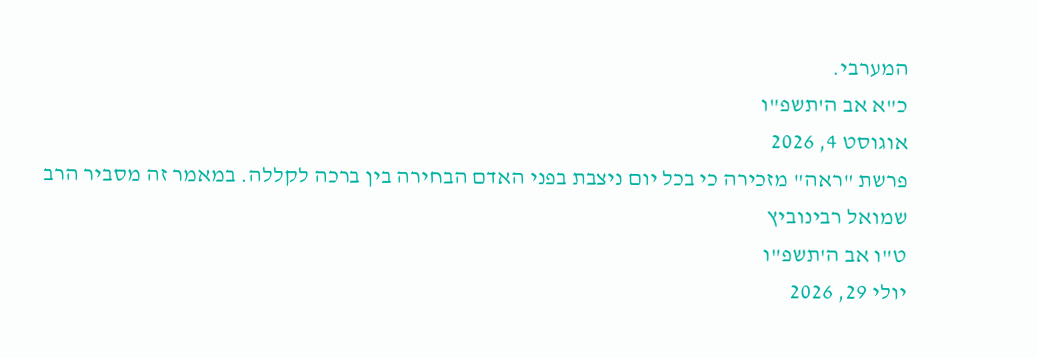המערבי.
כ"א אב ה'תשפ"ו
אוגוסט 4, 2026
פרשת "ראה" מזכירה כי בכל יום ניצבת בפני האדם הבחירה בין ברכה לקללה. במאמר זה מסביר הרב שמואל רבינוביץ
ט"ו אב ה'תשפ"ו
יולי 29, 2026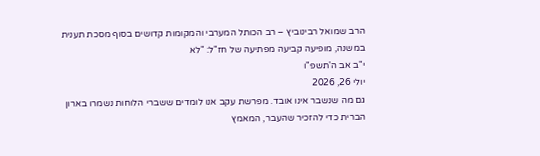הרב שמואל רבינוביץ – רב הכותל המערבי והמקומות קדושים בסוף מסכת תענית במשנה, מופיעה קביעה מפתיעה של חז"ל: "לא
י"ב אב ה'תשפ"ו
יולי 26, 2026
גם מה שנשבר אינו אובד. מפרשת עקב אנו לומדים ששברי הלוחות נשמרו בארון הברית כדי להזכיר שהעבר, המאמץ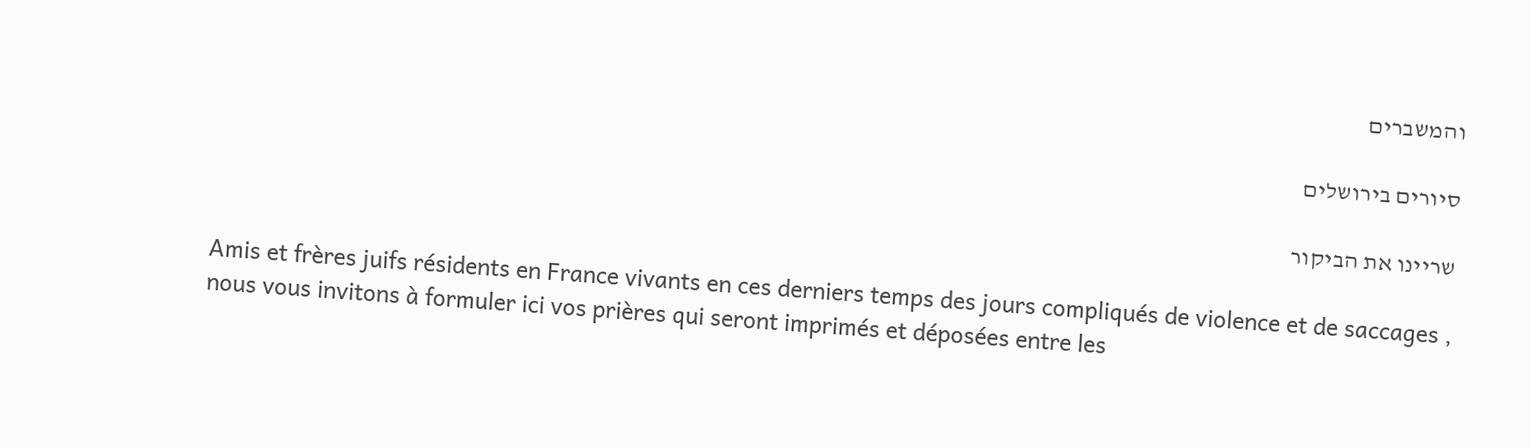והמשברים

סיורים בירושלים

שריינו את הביקור

Amis et frères juifs résidents en France vivants en ces derniers temps des jours compliqués de violence et de saccages , nous vous invitons à formuler ici vos prières qui seront imprimés et déposées entre les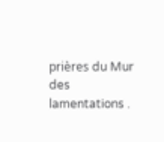prières du Mur des lamentations .